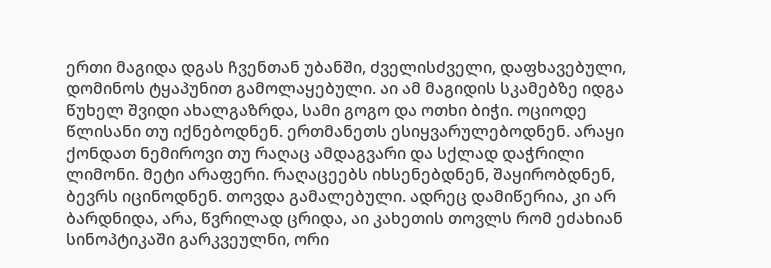ერთი მაგიდა დგას ჩვენთან უბანში, ძველისძველი, დაფხავებული, დომინოს ტყაპუნით გამოლაყებული. აი ამ მაგიდის სკამებზე იდგა წუხელ შვიდი ახალგაზრდა, სამი გოგო და ოთხი ბიჭი. ოციოდე წლისანი თუ იქნებოდნენ. ერთმანეთს ესიყვარულებოდნენ. არაყი ქონდათ ნემიროვი თუ რაღაც ამდაგვარი და სქლად დაჭრილი ლიმონი. მეტი არაფერი. რაღაცეებს იხსენებდნენ, შაყირობდნენ, ბევრს იცინოდნენ. თოვდა გამალებული. ადრეც დამიწერია, კი არ ბარდნიდა, არა, წვრილად ცრიდა, აი კახეთის თოვლს რომ ეძახიან სინოპტიკაში გარკვეულნი, ორი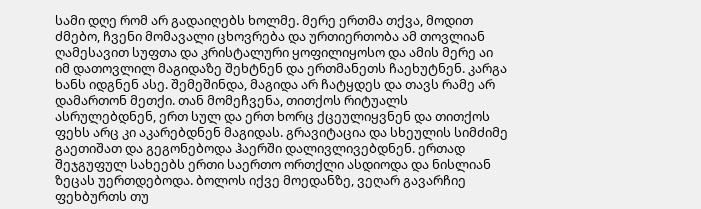სამი დღე რომ არ გადაიღებს ხოლმე. მერე ერთმა თქვა, მოდით ძმებო, ჩვენი მომავალი ცხოვრება და ურთიერთობა ამ თოვლიან ღამესავით სუფთა და კრისტალური ყოფილიყოსო და ამის მერე აი იმ დათოვლილ მაგიდაზე შეხტნენ და ერთმანეთს ჩაეხუტნენ. კარგა ხანს იდგნენ ასე. შემეშინდა, მაგიდა არ ჩატყდეს და თავს რამე არ დამართონ მეთქი. თან მომეჩვენა, თითქოს რიტუალს ასრულებდნენ, ერთ სულ და ერთ ხორც ქცეულიყვნენ და თითქოს ფეხს არც კი აკარებდნენ მაგიდას. გრავიტაცია და სხეულის სიმძიმე გაეთიშათ და გეგონებოდა ჰაერში დალივლივებდნენ. ერთად შეჯგუფულ სახეებს ერთი საერთო ორთქლი ასდიოდა და ნისლიან ზეცას უერთდებოდა. ბოლოს იქვე მოედანზე, ვეღარ გავარჩიე ფეხბურთს თუ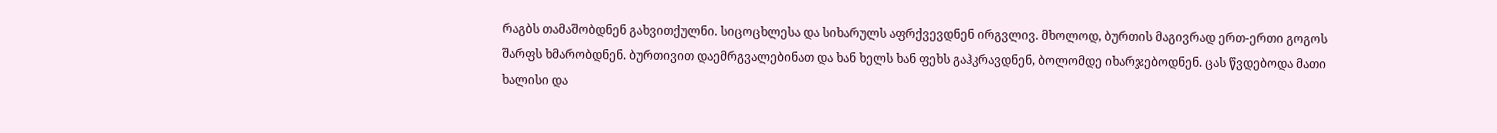რაგბს თამაშობდნენ გახვითქულნი. სიცოცხლესა და სიხარულს აფრქვევდნენ ირგვლივ. მხოლოდ, ბურთის მაგივრად ერთ-ერთი გოგოს შარფს ხმარობდნენ. ბურთივით დაემრგვალებინათ და ხან ხელს ხან ფეხს გაჰკრავდნენ, ბოლომდე იხარჯებოდნენ. ცას წვდებოდა მათი ხალისი და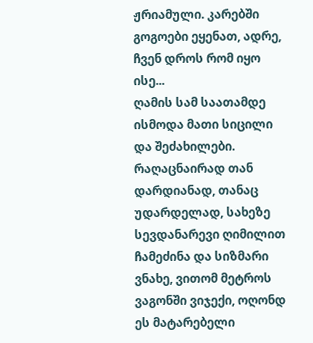ჟრიამული. კარებში გოგოები ეყენათ, ადრე, ჩვენ დროს რომ იყო ისე...
ღამის სამ საათამდე ისმოდა მათი სიცილი და შეძახილები.
რაღაცნაირად თან დარდიანად, თანაც უდარდელად, სახეზე სევდანარევი ღიმილით ჩამეძინა და სიზმარი ვნახე, ვითომ მეტროს ვაგონში ვიჯექი, ოღონდ ეს მატარებელი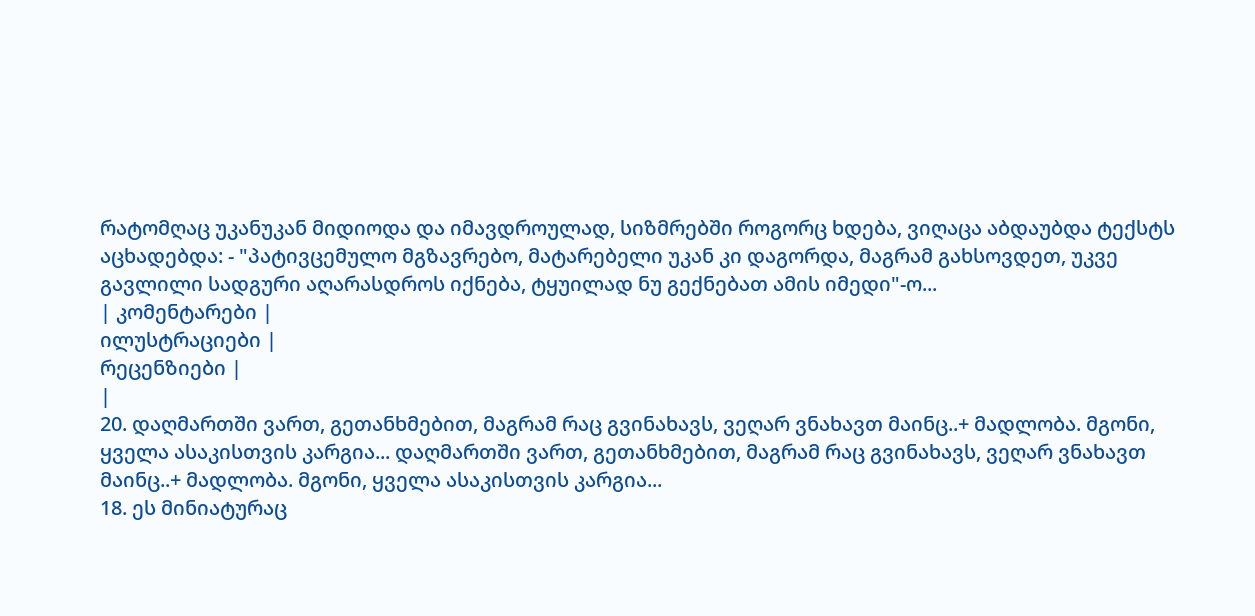რატომღაც უკანუკან მიდიოდა და იმავდროულად, სიზმრებში როგორც ხდება, ვიღაცა აბდაუბდა ტექსტს აცხადებდა: - "პატივცემულო მგზავრებო, მატარებელი უკან კი დაგორდა, მაგრამ გახსოვდეთ, უკვე გავლილი სადგური აღარასდროს იქნება, ტყუილად ნუ გექნებათ ამის იმედი"-ო...
| კომენტარები |
ილუსტრაციები |
რეცენზიები |
|
20. დაღმართში ვართ, გეთანხმებით, მაგრამ რაც გვინახავს, ვეღარ ვნახავთ მაინც..+ მადლობა. მგონი, ყველა ასაკისთვის კარგია... დაღმართში ვართ, გეთანხმებით, მაგრამ რაც გვინახავს, ვეღარ ვნახავთ მაინც..+ მადლობა. მგონი, ყველა ასაკისთვის კარგია...
18. ეს მინიატურაც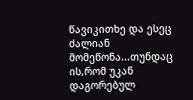წავიკითხე და ესეც ძალიან მომეწონა...თუნდაც ის,რომ უკან დაგორებულ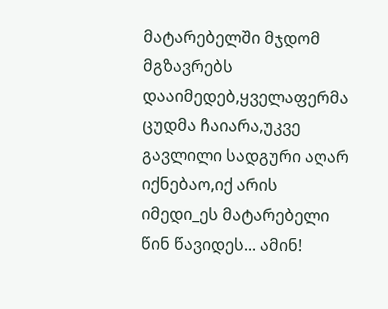მატარებელში მჯდომ მგზავრებს დააიმედებ,ყველაფერმა ცუდმა ჩაიარა,უკვე გავლილი სადგური აღარ იქნებაო,იქ არის იმედი_ეს მატარებელი წინ წავიდეს... ამინ!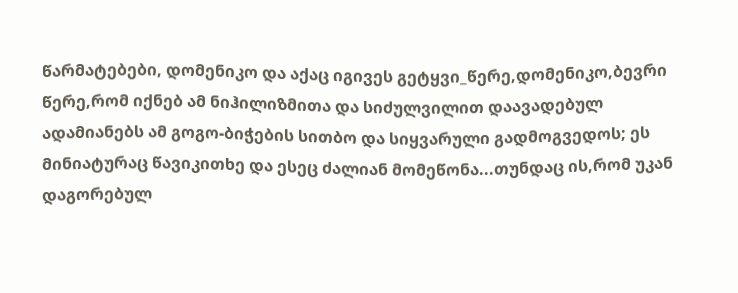წარმატებები, დომენიკო და აქაც იგივეს გეტყვი_წერე,დომენიკო,ბევრი წერე,რომ იქნებ ამ ნიჰილიზმითა და სიძულვილით დაავადებულ ადამიანებს ამ გოგო-ბიჭების სითბო და სიყვარული გადმოგვედოს; ეს მინიატურაც წავიკითხე და ესეც ძალიან მომეწონა...თუნდაც ის,რომ უკან დაგორებულ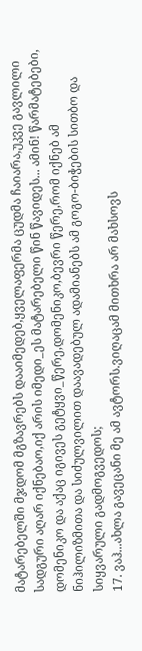მატარებელში მჯდომ მგზავრებს დააიმედებ,ყველაფერმა ცუდმა ჩაიარა,უკვე გავლილი სადგური აღარ იქნებაო,იქ არის იმედი_ეს მატარებელი წინ წავიდეს... ამინ! წარმატებები, დომენიკო და აქაც იგივეს გეტყვი_წერე,დომენიკო,ბევრი წერე,რომ იქნებ ამ ნიჰილიზმითა და სიძულვილით დაავადებულ ადამიანებს ამ გოგო-ბიჭების სითბო და სიყვარული გადმოგვედოს;
17. ვაჰ...ახლა გავეცანი მე ამ ავტორს.ვიღაცამ მითხრა არ მახსოვს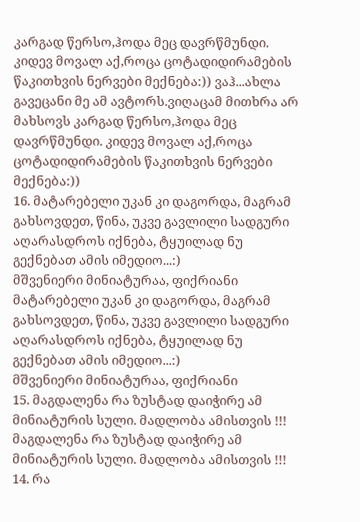კარგად წერსო,ჰოდა მეც დავრწმუნდი. კიდევ მოვალ აქ,როცა ცოტადიდირამების წაკითხვის ნერვები მექნება:)) ვაჰ...ახლა გავეცანი მე ამ ავტორს.ვიღაცამ მითხრა არ მახსოვს კარგად წერსო,ჰოდა მეც დავრწმუნდი. კიდევ მოვალ აქ,როცა ცოტადიდირამების წაკითხვის ნერვები მექნება:))
16. მატარებელი უკან კი დაგორდა, მაგრამ გახსოვდეთ, წინა, უკვე გავლილი სადგური აღარასდროს იქნება, ტყუილად ნუ გექნებათ ამის იმედიო...:)
მშვენიერი მინიატურაა, ფიქრიანი
მატარებელი უკან კი დაგორდა, მაგრამ გახსოვდეთ, წინა, უკვე გავლილი სადგური აღარასდროს იქნება, ტყუილად ნუ გექნებათ ამის იმედიო...:)
მშვენიერი მინიატურაა, ფიქრიანი
15. მაგდალენა რა ზუსტად დაიჭირე ამ მინიატურის სული. მადლობა ამისთვის !!! მაგდალენა რა ზუსტად დაიჭირე ამ მინიატურის სული. მადლობა ამისთვის !!!
14. რა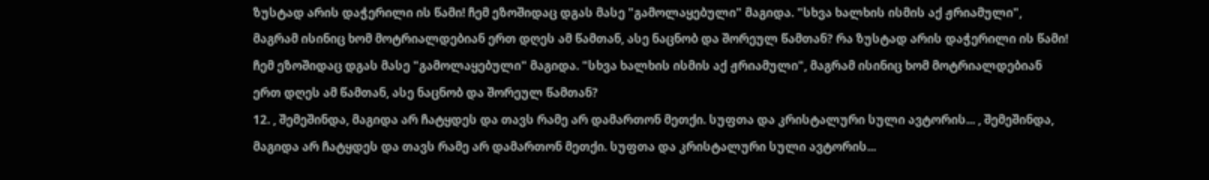ზუსტად არის დაჭერილი ის წამი! ჩემ ეზოშიდაც დგას მასე "გამოლაყებული" მაგიდა. "სხვა ხალხის ისმის აქ ჟრიამული", მაგრამ ისინიც ხომ მოტრიალდებიან ერთ დღეს ამ წამთან, ასე ნაცნობ და შორეულ წამთან? რა ზუსტად არის დაჭერილი ის წამი! ჩემ ეზოშიდაც დგას მასე "გამოლაყებული" მაგიდა. "სხვა ხალხის ისმის აქ ჟრიამული", მაგრამ ისინიც ხომ მოტრიალდებიან ერთ დღეს ამ წამთან, ასე ნაცნობ და შორეულ წამთან?
12. , შემეშინდა, მაგიდა არ ჩატყდეს და თავს რამე არ დამართონ მეთქი. სუფთა და კრისტალური სული ავტორის... , შემეშინდა, მაგიდა არ ჩატყდეს და თავს რამე არ დამართონ მეთქი. სუფთა და კრისტალური სული ავტორის...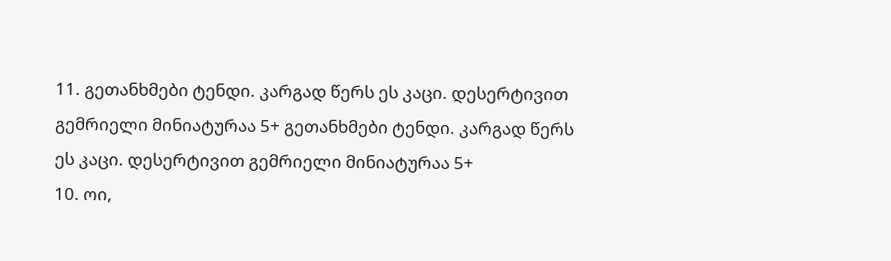11. გეთანხმები ტენდი. კარგად წერს ეს კაცი. დესერტივით გემრიელი მინიატურაა 5+ გეთანხმები ტენდი. კარგად წერს ეს კაცი. დესერტივით გემრიელი მინიატურაა 5+
10. ოი,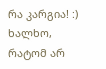რა კარგია! :) ხალხო, რატომ არ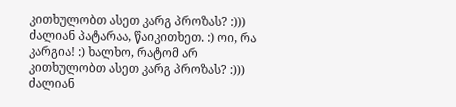კითხულობთ ასეთ კარგ პროზას? :))) ძალიან პატარაა, წაიკითხეთ. :) ოი, რა კარგია! :) ხალხო, რატომ არ კითხულობთ ასეთ კარგ პროზას? :))) ძალიან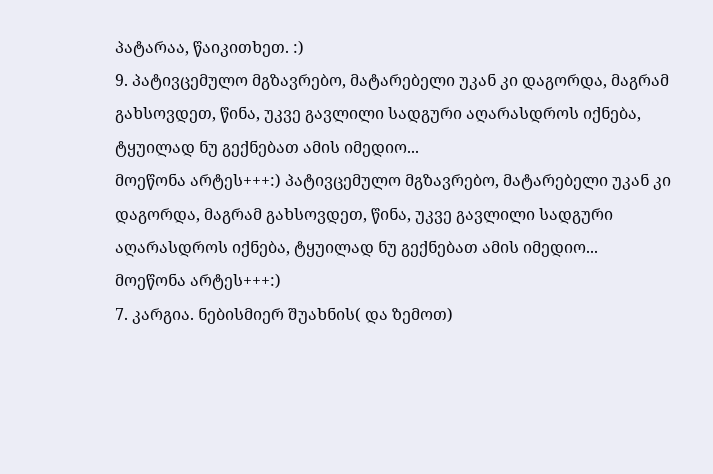პატარაა, წაიკითხეთ. :)
9. პატივცემულო მგზავრებო, მატარებელი უკან კი დაგორდა, მაგრამ გახსოვდეთ, წინა, უკვე გავლილი სადგური აღარასდროს იქნება, ტყუილად ნუ გექნებათ ამის იმედიო...
მოეწონა არტეს+++:) პატივცემულო მგზავრებო, მატარებელი უკან კი დაგორდა, მაგრამ გახსოვდეთ, წინა, უკვე გავლილი სადგური აღარასდროს იქნება, ტყუილად ნუ გექნებათ ამის იმედიო...
მოეწონა არტეს+++:)
7. კარგია. ნებისმიერ შუახნის( და ზემოთ)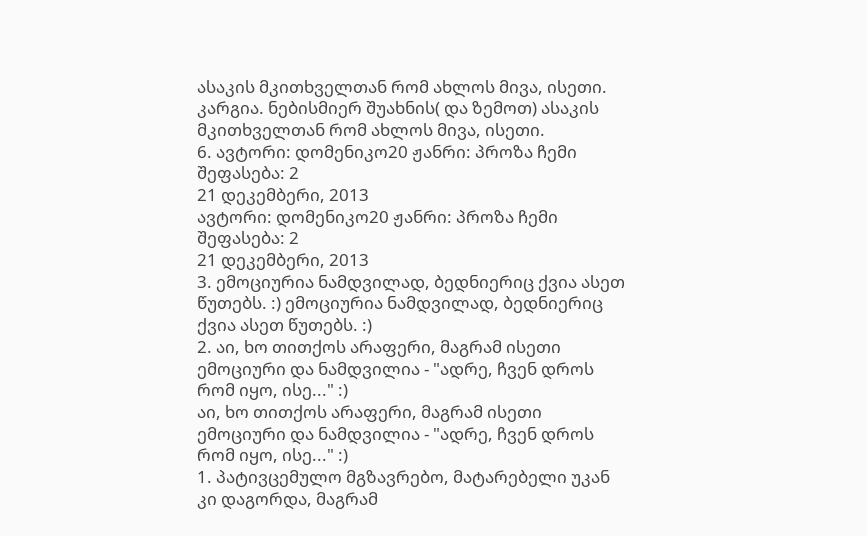ასაკის მკითხველთან რომ ახლოს მივა, ისეთი. კარგია. ნებისმიერ შუახნის( და ზემოთ) ასაკის მკითხველთან რომ ახლოს მივა, ისეთი.
6. ავტორი: დომენიკო20 ჟანრი: პროზა ჩემი შეფასება: 2
21 დეკემბერი, 2013
ავტორი: დომენიკო20 ჟანრი: პროზა ჩემი შეფასება: 2
21 დეკემბერი, 2013
3. ემოციურია ნამდვილად, ბედნიერიც ქვია ასეთ წუთებს. :) ემოციურია ნამდვილად, ბედნიერიც ქვია ასეთ წუთებს. :)
2. აი, ხო თითქოს არაფერი, მაგრამ ისეთი ემოციური და ნამდვილია - "ადრე, ჩვენ დროს რომ იყო, ისე..." :)
აი, ხო თითქოს არაფერი, მაგრამ ისეთი ემოციური და ნამდვილია - "ადრე, ჩვენ დროს რომ იყო, ისე..." :)
1. პატივცემულო მგზავრებო, მატარებელი უკან კი დაგორდა, მაგრამ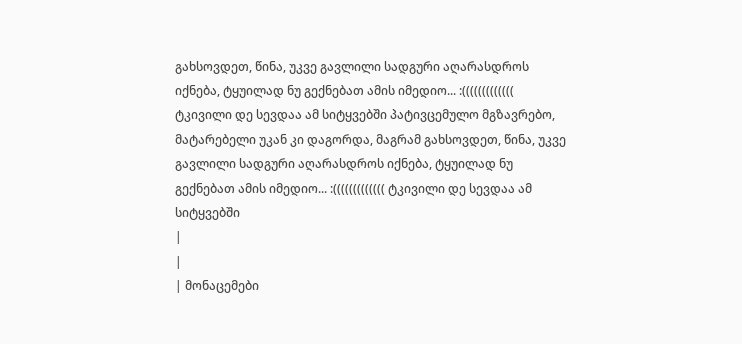გახსოვდეთ, წინა, უკვე გავლილი სადგური აღარასდროს იქნება, ტყუილად ნუ გექნებათ ამის იმედიო... :((((((((((((( ტკივილი დე სევდაა ამ სიტყვებში პატივცემულო მგზავრებო, მატარებელი უკან კი დაგორდა, მაგრამ გახსოვდეთ, წინა, უკვე გავლილი სადგური აღარასდროს იქნება, ტყუილად ნუ გექნებათ ამის იმედიო... :((((((((((((( ტკივილი დე სევდაა ამ სიტყვებში
|
|
| მონაცემები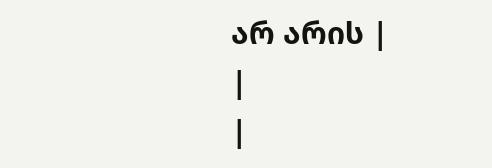არ არის |
|
|